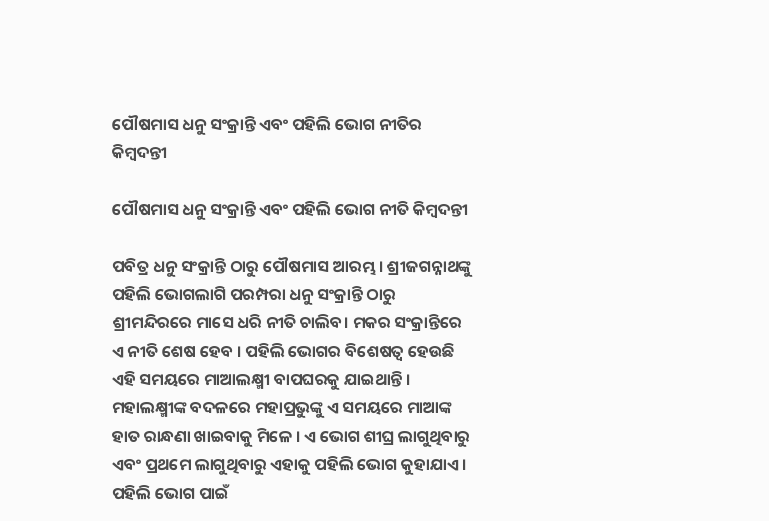ପୌଷମାସ ଧନୁ ସଂକ୍ରାନ୍ତି ଏବଂ ପହିଲି ଭୋଗ ନୀତିର କିମ୍ବଦନ୍ତୀ

ପୌଷମାସ ଧନୁ ସଂକ୍ରାନ୍ତି ଏବଂ ପହିଲି ଭୋଗ ନୀତି କିମ୍ବଦନ୍ତୀ

ପବିତ୍ର ଧନୁ ସଂକ୍ରାନ୍ତି ଠାରୁ ପୌଷମାସ ଆରମ୍ଭ । ଶ୍ରୀଜଗନ୍ନାଥଙ୍କୁ ପହିଲି ଭୋଗଲାଗି ପରମ୍ପରା ଧନୁ ସଂକ୍ରାନ୍ତି ଠାରୁ ଶ୍ରୀମନ୍ଦିରରେ ମାସେ ଧରି ନୀତି ଚାଲିବ। ମକର ସଂକ୍ରାନ୍ତିରେ ଏ ନୀତି ଶେଷ ହେବ । ପହିଲି ଭୋଗର ବିଶେଷତ୍ୱ ହେଉଛି ଏହି ସମୟରେ ମାଆଲକ୍ଷ୍ମୀ ବାପଘରକୁ ଯାଇଥାନ୍ତି । ମହାଲକ୍ଷ୍ମୀଙ୍କ ବଦଳରେ ମହାପ୍ରଭୁଙ୍କୁ ଏ ସମୟରେ ମାଆଙ୍କ ହାତ ରାନ୍ଧଣା ଖାଇବାକୁ ମିଳେ । ଏ ଭୋଗ ଶୀଘ୍ର ଲାଗୁଥିବାରୁ ଏବଂ ପ୍ରଥମେ ଲାଗୁଥିବାରୁ ଏହାକୁ ପହିଲି ଭୋଗ କୁହାଯାଏ । ପହିଲି ଭୋଗ ପାଇଁ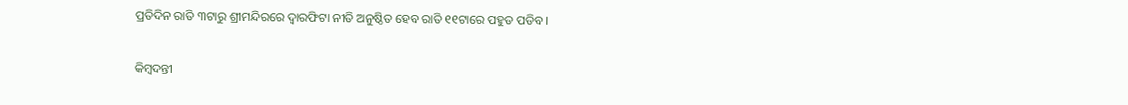ପ୍ରତିଦିନ ରାତି ୩ଟାରୁ ଶ୍ରୀମନ୍ଦିରରେ ଦ୍ୱାରଫିଟା ନୀତି ଅନୁଷ୍ଠିତ ହେବ ରାତି ୧୧ଟାରେ ପହୁଡ ପଡିବ ।

କିମ୍ବଦନ୍ତୀ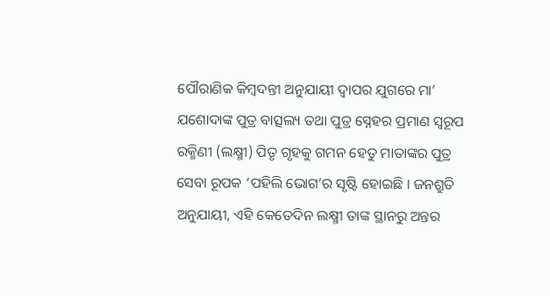ପୌରାଣିକ କିମ୍ବଦନ୍ତୀ ଅନୁଯାୟୀ ଦ୍ଵାପର ଯୁଗରେ ମା’ ଯଶୋଦାଙ୍କ ପୁତ୍ର ବାତ୍ସଲ୍ୟ ତଥା ପୁତ୍ର ସ୍ନେହର ପ୍ରମାଣ ସ୍ୱରୂପ ରକ୍ମିଣୀ (ଲକ୍ଷ୍ମୀ) ପିତୃ ଗୃହକୁ ଗମନ ହେତୁ ମାତାଙ୍କର ପୁତ୍ର ସେବା ରୂପକ ‘ପହିଲି ଭୋଗ’ର ସୃଷ୍ଟି ହୋଇଛି । ଜନଶ୍ରୁତି ଅନୁଯାୟୀ, ଏହି କେତେଦିନ ଲକ୍ଷ୍ମୀ ତାଙ୍କ ସ୍ଥାନରୁ ଅନ୍ତର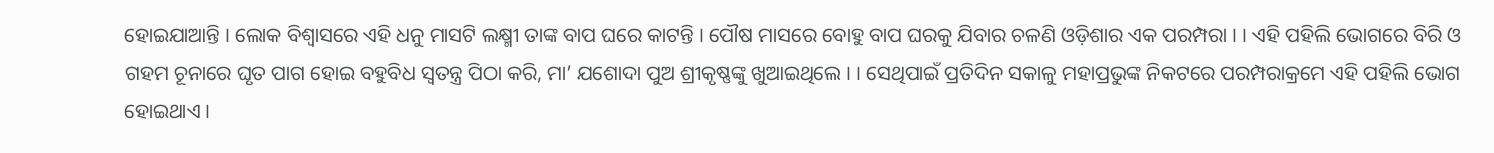ହୋଇଯାଆନ୍ତି । ଲୋକ ବିଶ୍ୱାସରେ ଏହି ଧନୁ ମାସଟି ଲକ୍ଷ୍ମୀ ତାଙ୍କ ବାପ ଘରେ କାଟନ୍ତି । ପୌଷ ମାସରେ ବୋହୁ ବାପ ଘରକୁ ଯିବାର ଚଳଣି ଓଡ଼ିଶାର ଏକ ପରମ୍ପରା । । ଏହି ପହିଲି ଭୋଗରେ ବିରି ଓ ଗହମ ଚୂନାରେ ଘୃତ ପାଗ ହୋଇ ବହୁବିଧ ସ୍ବତନ୍ତ୍ର ପିଠା କରି, ମା’ ଯଶୋଦା ପୁଅ ଶ୍ରୀକୃଷ୍ଣଙ୍କୁ ଖୁଆଇଥିଲେ । । ସେଥିପାଇଁ ପ୍ରତିଦିନ ସକାଳୁ ମହାପ୍ରଭୁଙ୍କ ନିକଟରେ ପରମ୍ପରାକ୍ରମେ ଏହି ପହିଲି ଭୋଗ ହୋଇଥାଏ ।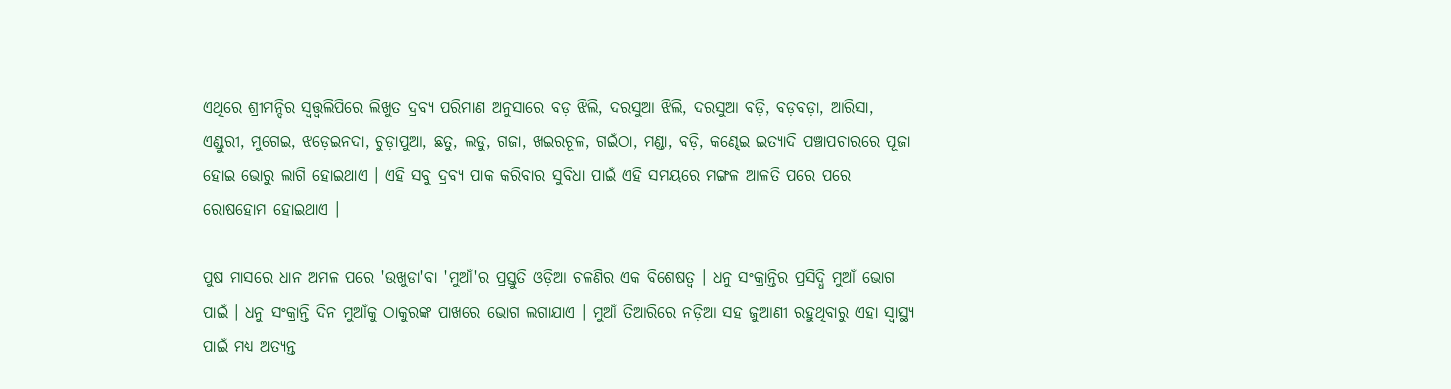ଏଥିରେ ଶ୍ରୀମନ୍ଦିର ସ୍ଵତ୍ତ୍ଵଲିପିରେ ଲିଖୁତ ଦ୍ରବ୍ୟ ପରିମାଣ ଅନୁସାରେ ବଡ଼ ଝିଲି, ଦରସୁଆ ଝିଲି, ଦରସୁଆ ବଡ଼ି, ବଡ଼ବଡ଼ା, ଆରିସା, ଏଣ୍ଡୁରୀ, ମୁଗେଇ, ଝଡ଼େଇନଦା, ଚୁଡ଼ାପୁଆ, ଛତୁ, ଲଡୁ, ଗଜା, ଖଇରଚୂଳ, ଗଇଁଠା, ମଣ୍ଡା, ବଡ଼ି, କଣ୍ଢେଇ ଇତ୍ୟାଦି ପଞ୍ଚାପଚାରରେ ପୂଜା ହୋଇ ଭୋରୁ ଲାଗି ହୋଇଥାଏ । ଏହି ସବୁ ଦ୍ରବ୍ୟ ପାକ କରିବାର ସୁବିଧା ପାଇଁ ଏହି ସମୟରେ ମଙ୍ଗଳ ଆଳତି ପରେ ପରେ ରୋଷହୋମ ହୋଇଥାଏ ।

ପୁଷ ମାସରେ ଧାନ ଅମଳ ପରେ 'ଉଖୁଡା'ବା 'ମୁଆଁ'ର ପ୍ରସ୍ତୁତି ଓଡ଼ିଆ ଚଳଣିର ଏକ ବିଶେଷତ୍ୱ । ଧନୁ ସଂକ୍ରାନ୍ତିର ପ୍ରସିଦ୍ଧି ମୁଆଁ ଭୋଗ ପାଇଁ । ଧନୁ ସଂକ୍ରାନ୍ତି ଦିନ ମୁଆଁକୁ ଠାକୁରଙ୍କ ପାଖରେ ଭୋଗ ଲଗାଯାଏ । ମୁଆଁ ତିଆରିରେ ନଡ଼ିଆ ସହ ଜୁଆଣୀ ରହୁଥିବାରୁ ଏହା ସ୍ୱାସ୍ଥ୍ୟ ପାଇଁ ମଧ୍ୟ ଅତ୍ୟନ୍ତ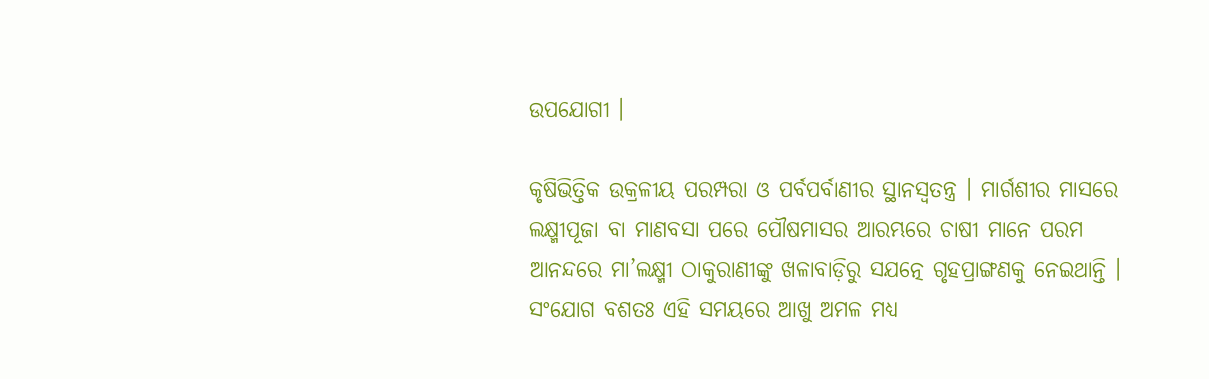ଉପଯୋଗୀ ।

କୃଷିଭିତ୍ତିକ ଉକ୍ରଳୀୟ ପରମ୍ପରା ଓ ପର୍ବପର୍ବାଣୀର ସ୍ଥାନସ୍ୱତନ୍ତ୍ର । ମାର୍ଗଶୀର ମାସରେ ଲକ୍ଷ୍ମୀପୂଜା ବା ମାଣବସା ପରେ ପୌଷମାସର ଆରମ୍ଭରେ ଚାଷୀ ମାନେ ପରମ ଆନନ୍ଦରେ ମା’ଲକ୍ଷ୍ମୀ ଠାକୁରାଣୀଙ୍କୁ ଖଳାବାଡ଼ିରୁ ସଯତ୍ନେ ଗୃହପ୍ରାଙ୍ଗଣକୁ ନେଇଥାନ୍ତି । ସଂଯୋଗ ବଶତଃ ଏହି ସମୟରେ ଆଖୁ ଅମଳ ମଧ୍ୟ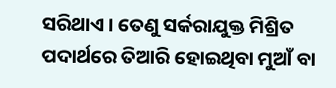ସରିଥାଏ । ତେଣୁ ସର୍କରାଯୁକ୍ତ ମିଶ୍ରିତ ପଦାର୍ଥରେ ତିଆରି ହୋଇଥିବା ମୁଆଁ ବା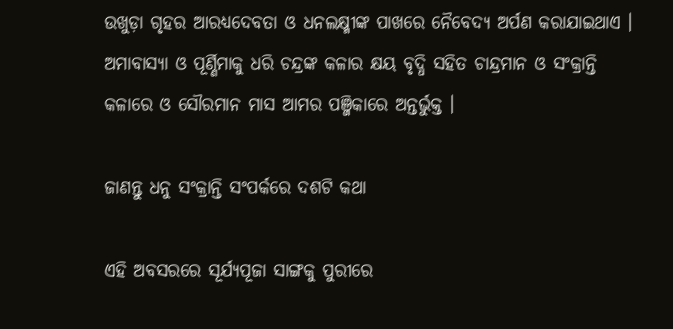ଉଖୁଡ଼ା ଗୃହର ଆରଧ୍ୟଦେବତା ଓ ଧନଲକ୍ଷ୍ମୀଙ୍କ ପାଖରେ ନୈବେଦ୍ୟ ଅର୍ପଣ କରାଯାଇଥାଏ । ଅମାବାସ୍ୟା ଓ ପୂର୍ଣ୍ଣିମାକୁ ଧରି ଚନ୍ଦ୍ରଙ୍କ କଳାର କ୍ଷୟ ବୃଦ୍ଧି ସହିତ ଚାନ୍ଦ୍ରମାନ ଓ ସଂକ୍ରାନ୍ତି କଳାରେ ଓ ସୌରମାନ ମାସ ଆମର ପଞ୍ଜିକାରେ ଅନ୍ତର୍ଭୁକ୍ତ ।

ଜାଣନ୍ତୁ ଧନୁ ସଂକ୍ରାନ୍ତି ସଂପର୍କରେ ଦଶଟି କଥା

ଏହି ଅବସରରେ ସୂର୍ଯ୍ୟପୂଜା ସାଙ୍ଗକୁ ପୁରୀରେ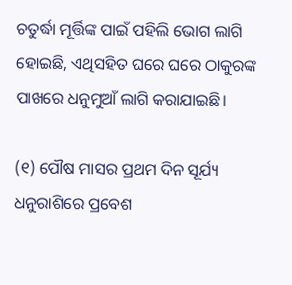ଚତୁର୍ଦ୍ଧା ମୂର୍ତ୍ତିଙ୍କ ପାଇଁ ପହିଲି ଭୋଗ ଲାଗି ହୋଇଛି, ଏଥିସହିତ ଘରେ ଘରେ ଠାକୁରଙ୍କ ପାଖରେ ଧନୁମୁଆଁ ଲାଗି କରାଯାଇଛି।

(୧) ପୌଷ ମାସର ପ୍ରଥମ ଦିନ ସୂର୍ଯ୍ୟ ଧନୁରାଶିରେ ପ୍ରବେଶ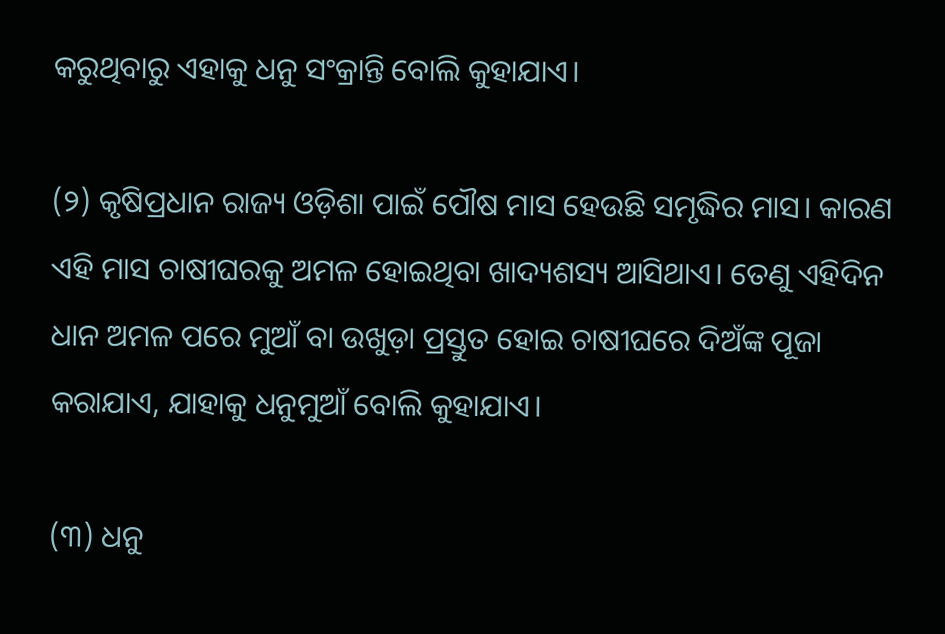କରୁଥିବାରୁ ଏହାକୁ ଧନୁ ସଂକ୍ରାନ୍ତି ବୋଲି କୁହାଯାଏ।

(୨) କୃଷିପ୍ରଧାନ ରାଜ୍ୟ ଓଡ଼ିଶା ପାଇଁ ପୌଷ ମାସ ହେଉଛି ସମୃଦ୍ଧିର ମାସ। କାରଣ ଏହି ମାସ ଚାଷୀଘରକୁ ଅମଳ ହୋଇଥିବା ଖାଦ୍ୟଶସ୍ୟ ଆସିଥାଏ। ତେଣୁ ଏହିଦିନ ଧାନ ଅମଳ ପରେ ମୁଆଁ ବା ଉଖୁଡ଼ା ପ୍ରସ୍ତୁତ ହୋଇ ଚାଷୀଘରେ ଦିଅଁଙ୍କ ପୂଜା କରାଯାଏ, ଯାହାକୁ ଧନୁମୁଆଁ ବୋଲି କୁହାଯାଏ।

(୩) ଧନୁ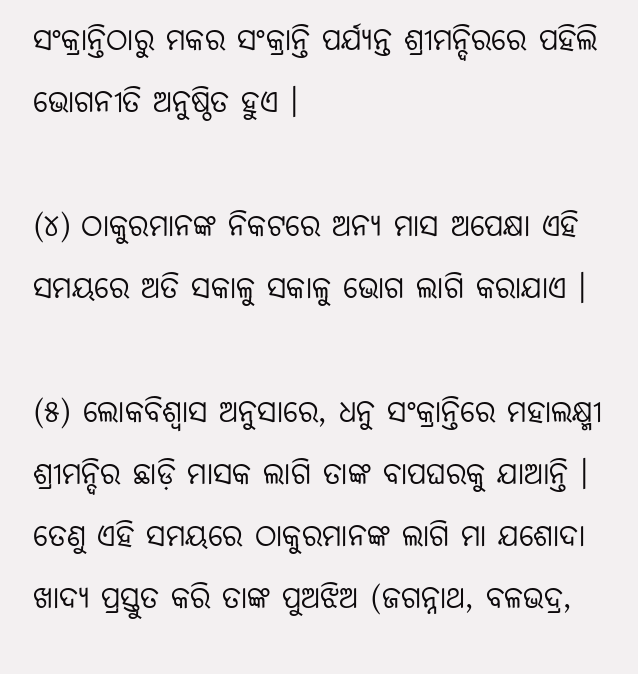ସଂକ୍ରାନ୍ତିଠାରୁ ମକର ସଂକ୍ରାନ୍ତି ପର୍ଯ୍ୟନ୍ତ ଶ୍ରୀମନ୍ଦିରରେ ପହିଲି ଭୋଗନୀତି ଅନୁଷ୍ଠିତ ହୁଏ ।

(୪) ଠାକୁରମାନଙ୍କ ନିକଟରେ ଅନ୍ୟ ମାସ ଅପେକ୍ଷା ଏହି ସମୟରେ ଅତି ସକାଳୁ ସକାଳୁ ଭୋଗ ଲାଗି କରାଯାଏ ।

(୫) ଲୋକବିଶ୍ବାସ ଅନୁସାରେ, ଧନୁ ସଂକ୍ରାନ୍ତିରେ ମହାଲକ୍ଷ୍ମୀ ଶ୍ରୀମନ୍ଦିର ଛାଡ଼ି ମାସକ ଲାଗି ତାଙ୍କ ବାପଘରକୁ ଯାଆନ୍ତି । ତେଣୁ ଏହି ସମୟରେ ଠାକୁରମାନଙ୍କ ଲାଗି ମା ଯଶୋଦା ଖାଦ୍ୟ ପ୍ରସ୍ତୁତ କରି ତାଙ୍କ ପୁଅଝିଅ (ଜଗନ୍ନାଥ, ବଳଭଦ୍ର,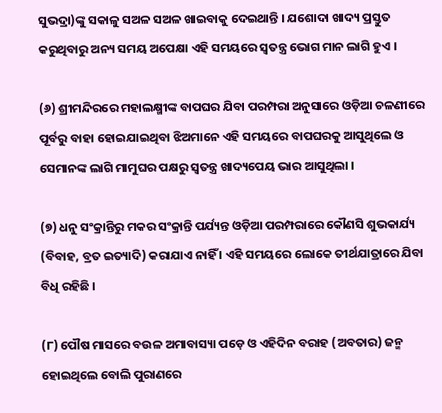ସୁଭଦ୍ରା)ଙ୍କୁ ସକାଳୁ ସଅଳ ସଅଳ ଖାଇବାକୁ ଦେଇଥାନ୍ତି । ଯଶୋଦା ଖାଦ୍ୟ ପ୍ରସ୍ତୁତ କରୁଥିବାରୁ ଅନ୍ୟ ସମୟ ଅପେକ୍ଷା ଏହି ସମୟରେ ସ୍ବତନ୍ତ୍ର ଭୋଗ ମାନ ଲାଗି ହୁଏ ।

(୬) ଶ୍ରୀମନ୍ଦିରରେ ମହାଲକ୍ଷ୍ମୀଙ୍କ ବାପଘର ଯିବା ପରମ୍ପରା ଅନୁସାରେ ଓଡ଼ିଆ ଚଳଣୀରେ ପୂର୍ବରୁ ବାହା ହୋଇଯାଇଥିବା ଝିଅମାନେ ଏହି ସମୟରେ ବାପଘରକୁ ଆସୁଥିଲେ ଓ ସେମାନଙ୍କ ଲାଗି ମାମୁଘର ପକ୍ଷରୁ ସ୍ବତନ୍ତ୍ର ଖାଦ୍ୟପେୟ ଭାର ଆସୁଥିଲା ।

(୭) ଧନୁ ସଂକ୍ରାନ୍ତିରୁ ମକର ସଂକ୍ରାନ୍ତି ପର୍ଯ୍ୟନ୍ତ ଓଡ଼ିଆ ପରମ୍ପରାରେ କୌଣସି ଶୁଭକାର୍ଯ୍ୟ (ବିବାହ, ବ୍ରତ ଇତ୍ୟାଦି) କରାଯାଏ ନାହିଁ । ଏହି ସମୟରେ ଲୋକେ ତୀର୍ଥଯାତ୍ରାରେ ଯିବା ବିଧି ରହିଛି ।

(୮) ପୌଷ ମାସରେ ବଉଳ ଅମାବାସ୍ୟା ପଡ଼େ ଓ ଏହିଦିନ ବରାହ (ଅବତାର) ଜନ୍ମ ହୋଇଥିଲେ ବୋଲି ପୁରାଣରେ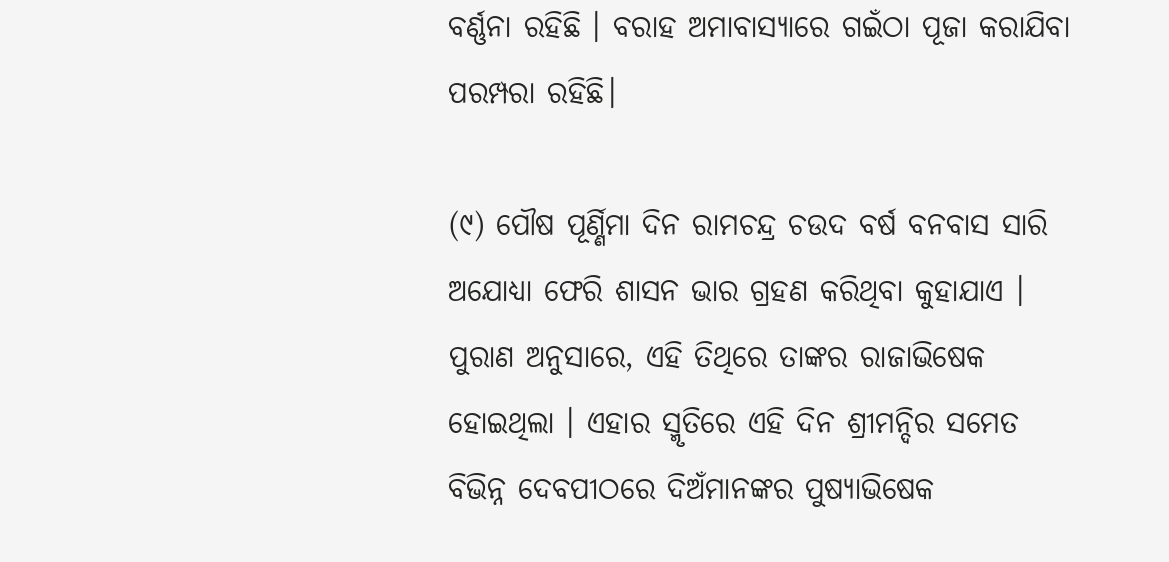ବର୍ଣ୍ଣନା ରହିଛି । ବରାହ ଅମାବାସ୍ୟାରେ ଗଇଁଠା ପୂଜା କରାଯିବା ପରମ୍ପରା ରହିଛି।

(୯) ପୌଷ ପୂର୍ଣ୍ଣିମା ଦିନ ରାମଚନ୍ଦ୍ର ଚଉଦ ବର୍ଷ ବନବାସ ସାରି ଅଯୋଧ୍ୟା ଫେରି ଶାସନ ଭାର ଗ୍ରହଣ କରିଥିବା କୁହାଯାଏ । ପୁରାଣ ଅନୁସାରେ, ଏହି ତିଥିରେ ତାଙ୍କର ରାଜାଭିଷେକ ହୋଇଥିଲା । ଏହାର ସ୍ମୃତିରେ ଏହି ଦିନ ଶ୍ରୀମନ୍ଦିର ସମେତ ବିଭିନ୍ନ ଦେବପୀଠରେ ଦିଅଁମାନଙ୍କର ପୁଷ୍ୟାଭିଷେକ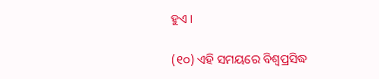ହୁଏ ।

(୧୦) ଏହି ସମୟରେ ବିଶ୍ବପ୍ରସିଦ୍ଧ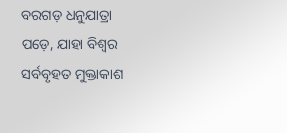ବରଗଡ଼ ଧନୁଯାତ୍ରା ପଡ଼େ, ଯାହା ବିଶ୍ବର ସର୍ବବୃହତ ମୁକ୍ତାକାଶ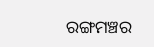ରଙ୍ଗମଞ୍ଚର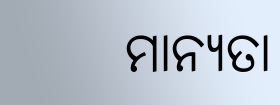ମାନ୍ୟତା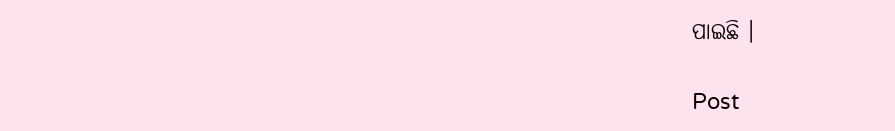ପାଇଛି ।

Post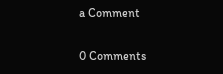a Comment

0 Comments